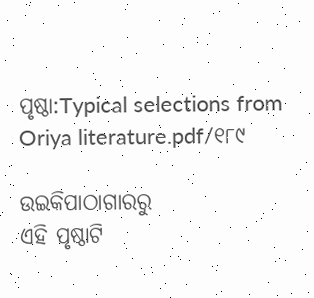ପୃଷ୍ଠା:Typical selections from Oriya literature.pdf/୧୮୯

ଉଇକିପାଠାଗାର‌ରୁ
ଏହି ପୃଷ୍ଠାଟି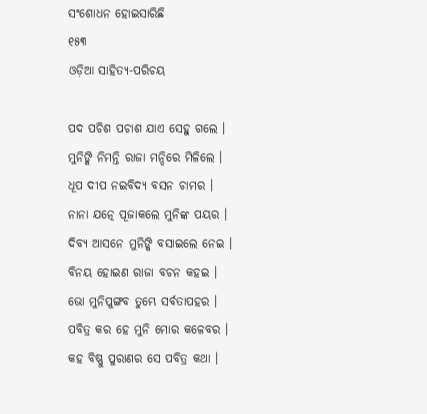ସଂଶୋଧନ ହୋଇସାରିଛି
୧୫୩
ଓଡ଼ିଆ ସାହିତ୍ୟ-ପରିଚୟ

ପଦ ପଚିଶ ପଚାଶ ଯାଏ ସେହୁ ଗଲେ ।
ମୁନିଙ୍କି ନିମନ୍ତି ରାଜା ମନ୍ଦିରେ ମିଳିଲେ ।
ଧୂପ ଦୀପ ନଇବିଦ୍ୟ ବସନ ଚାମର ।
ନାନା ଯତ୍ନେ ପୂଜାକଲେ ମୁନିଙ୍କ ପୟର ।
ଦିବ୍ୟ ଆସନେ ମୁନିଙ୍କି ବସାଇଲେ ନେଇ ।
ବିନୟ ହୋଇଣ ରାଜା ବଚନ କ‌ହଇ ।
ଭୋ ମୁନିପୁଙ୍ଗବ ତୁମ୍ଭେ ସର୍ବତାପହର ।
ପବିତ୍ର କର ହେ ମୁନି ମୋର କଳେବର ।
କ‌ହ ବିଷ୍ଣୁ ପୁରାଣର ସେ ପବିତ୍ର କଥା ।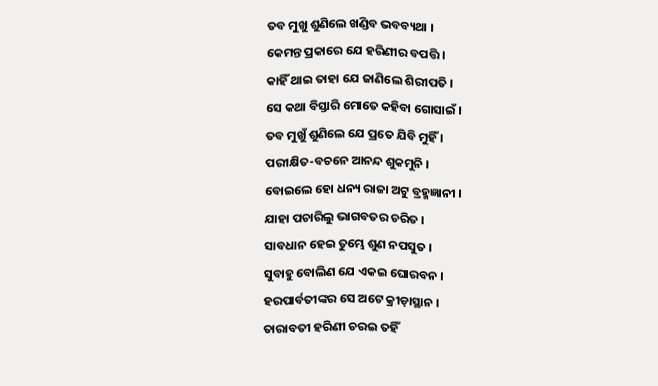ତବ ମୁଖୁ ଶୁଣିଲେ ଖଣ୍ଡିବ ଭବବ୍ୟଥା ।
କେମନ୍ତ ପ୍ରକାରେ ଯେ ହରିଣୀର ବପତ୍ତି ।
କାହିଁ ଥାଇ ତାହା ଯେ ଜାଣିଲେ ଶିରୀପତି ।
ସେ କଥା ବିସ୍ତାରି ମୋତେ କହିବା ଗୋସାଇଁ ।
ତବ ମୁଖୁଁ ଶୁଣିଲେ ଯେ ପ୍ରତେ ଯିବି ମୁହିଁ ।
ପରୀକ୍ଷିତ-ବଚନେ ଆନନ୍ଦ ଶୁକମୁନି ।
ବୋଇଲେ ହୋ ଧନ୍ୟ ରାଜା ଅଟୁ ବ୍ରହ୍ମଜ୍ଞାନୀ ।
ଯାହା ପଚାରିଲୁ ଭାଗବତର ଚରିତ ।
ସାବଧାନ ହେଇ ତୁମ୍ଭେ ଶୁଣ ନପସୁତ ।
ସୁବାହୁ ବୋଲିଣ ଯେ ଏକଇ ଘୋରବନ ।
ହରପାର୍ବତୀଙ୍କର ସେ ଅଟେ କ୍ରୀଡ଼ାସ୍ଥାନ ।
ତାରାବତୀ ହରିଣୀ ଚରଇ ତହିଁ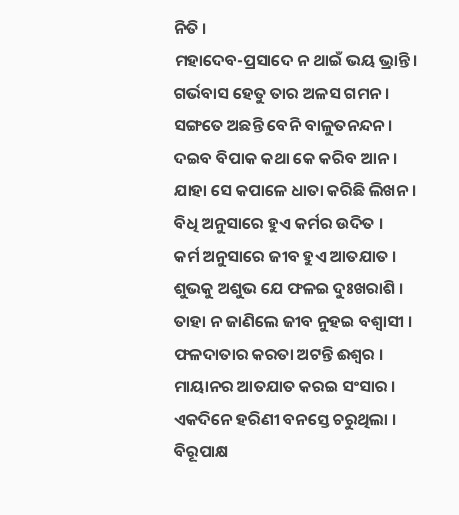ନିତି ।
ମହାଦେବ-ପ୍ରସାଦେ ନ ଥାଇଁ ଭୟ ଭ୍ରାନ୍ତି ।
ଗର୍ଭବାସ ହେତୁ ତାର ଅଳସ ଗମନ ।
ସଙ୍ଗତେ ଅଛନ୍ତି ବେନି ବାଳୁତନନ୍ଦନ ।
ଦଇବ ବିପାକ କଥା କେ କରିବ ଆନ ।
ଯାହା ସେ କପାଳେ ଧାତା କରିଛି ଲିଖନ ।
ବିଧି ଅନୁସାରେ ହୁଏ କର୍ମର ଉଦିତ ।
କର୍ମ ଅନୁସାରେ ଜୀବ ହୁଏ ଆତଯାତ ।
ଶୁଭକୁ ଅଶୁଭ ଯେ ଫଳଇ ଦୁଃଖରାଶି ।
ତାହା ନ ଜାଣିଲେ ଜୀବ ନୁହଇ ବଶ୍ୱାସୀ ।
ଫଳଦାତାର କରତା ଅଟନ୍ତି ଈଶ୍ୱର ।
ମାୟାନର ଆତଯାତ କରଇ ସଂସାର ।
ଏକଦିନେ ହରିଣୀ ବନସ୍ତେ ଚରୁଥିଲା ।
ବିରୂପାକ୍ଷ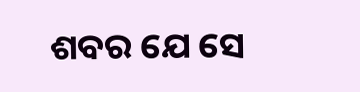ଶବର ଯେ ସେ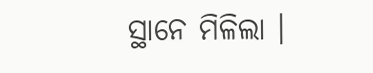ସ୍ଥାନେ ମିଳିଲା ।